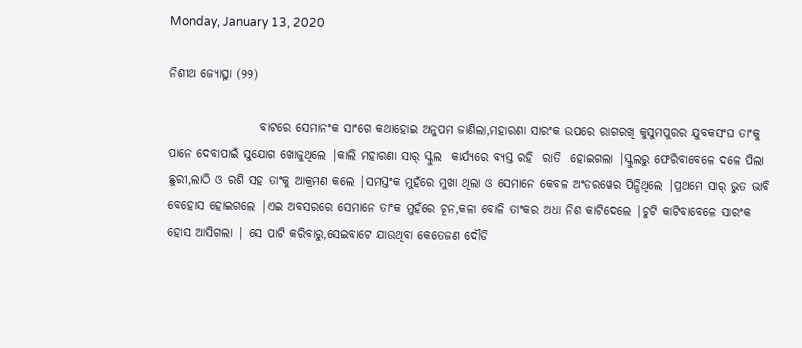Monday, January 13, 2020

ନିଶୀଥ ଜ୍ୟୋତ୍ସ୍ନା (୨୨)

                   ବାଟରେ ସେମାନଂକ ସାଂଗେ କଥାହୋଇ ଅନୁପମ ଜାଣିଲା,ମହାରଣା ସାରଂକ ଉପରେ ରାଗରଖି କୁସୁମପୁରର ଯୁବକସଂଘ ତାଂକୁ ପାନେ ଦେବାପାଇଁ ସୁଯୋଗ ଖୋଜୁଥିଲେ |କାଲି ମହାରଣା ସାର୍ ସ୍କୁଲ  କାର୍ଯ୍ୟରେ ବ୍ୟସ୍ତ ରହି  ରାତି  ହୋଇଗଲା |ସ୍କୁଲରୁ ଫେରିବାବେଳେ ଦଳେ ପିଲା ଛୁରୀ,ଲାଠି ଓ ରଶି ସହ ତାଂକୁ ଆକ୍ରମଣ କଲେ |ସମସ୍ତଂକ ମୁହଁରେ ମୁଖା ଥିଲା ଓ ସେମାନେ କେବଳ ଅଂଡରୱେର ପିନ୍ଧିଥିଲେ |ପ୍ରଥମେ ସାର୍ ଭୁତ ଭାବି ବେହୋସ ହୋଇଗଲେ |ଏଇ ଅବସରରେ ସେମାନେ ତାଂକ ମୁହଁରେ ଚୂନ,କଳା ବୋଳି ତାଂକର ଅଧା ନିଶ କାଟିଦେଲେ |ଚୁଟି କାଟିବାବେଳେ ସାରଂକ ହୋସ ଆସିଗଲା | ସେ ପାଟି କରିବାରୁ,ସେଇବାଟେ ଯାଉଥିବା କେତେଜଣ ଦୌଡି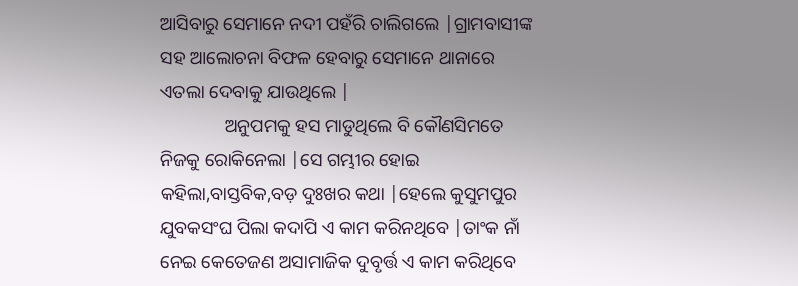ଆସିବାରୁ ସେମାନେ ନଦୀ ପହଁରି ଚାଲିଗଲେ |ଗ୍ରାମବାସୀଙ୍କ ସହ ଆଲୋଚନା ବିଫଳ ହେବାରୁ ସେମାନେ ଥାନାରେ ଏତଲା ଦେବାକୁ ଯାଉଥିଲେ |
              ଅନୁପମକୁ ହସ ମାଡୁଥିଲେ ବି କୌଣସିମତେ ନିଜକୁ ରୋକିନେଲା |ସେ ଗମ୍ଭୀର ହୋଇ କହିଲା,ବାସ୍ତବିକ,ବଡ଼ ଦୁଃଖର କଥା |ହେଲେ କୁସୁମପୁର ଯୁବକସଂଘ ପିଲା କଦାପି ଏ କାମ କରିନଥିବେ |ତାଂକ ନାଁ ନେଇ କେତେଜଣ ଅସାମାଜିକ ଦୁବୃର୍ତ୍ତ ଏ କାମ କରିଥିବେ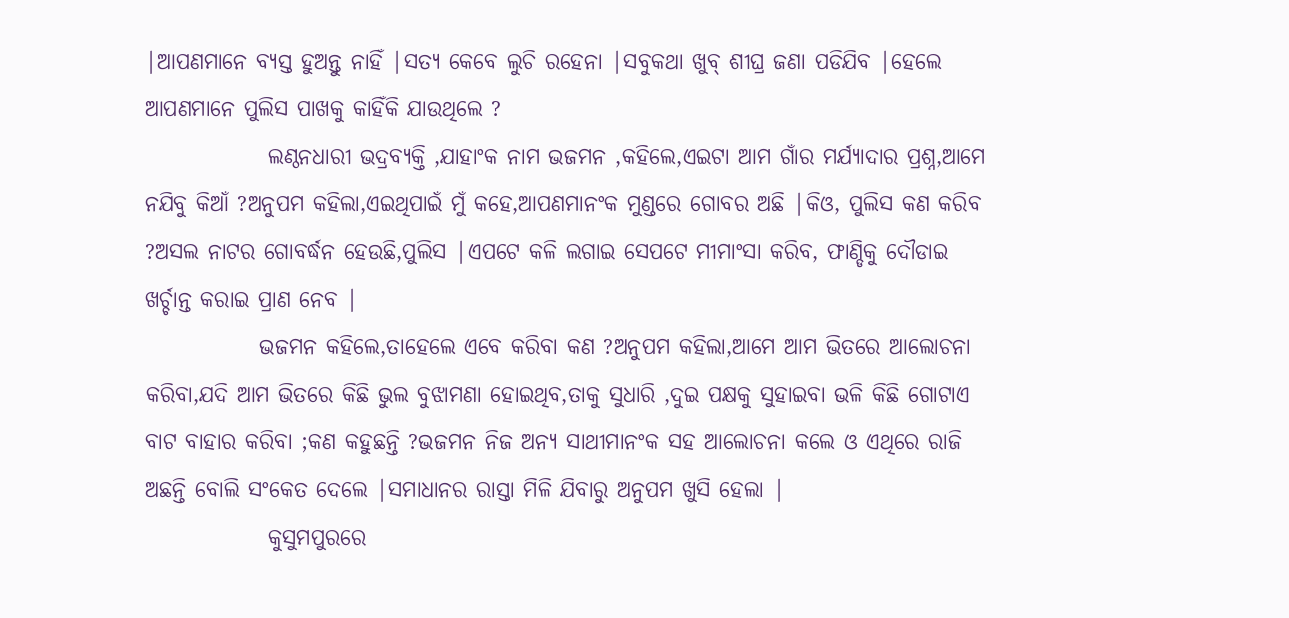|ଆପଣମାନେ ବ୍ୟସ୍ତ ହୁଅନ୍ତୁ ନାହିଁ |ସତ୍ୟ କେବେ ଲୁଚି ରହେନା |ସବୁକଥା ଖୁବ୍ ଶୀଘ୍ର ଜଣା ପଡିଯିବ |ହେଲେ ଆପଣମାନେ ପୁଲିସ ପାଖକୁ କାହିଁକି ଯାଉଥିଲେ ?
              ଲଣ୍ଠନଧାରୀ ଭଦ୍ରବ୍ୟକ୍ତି ,ଯାହାଂକ ନାମ ଭଜମନ ,କହିଲେ,ଏଇଟା ଆମ ଗାଁର ମର୍ଯ୍ୟାଦାର ପ୍ରଶ୍ନ,ଆମେ ନଯିବୁ କିଆଁ ?ଅନୁପମ କହିଲା,ଏଇଥିପାଇଁ ମୁଁ କହେ,ଆପଣମାନଂକ ମୁଣ୍ଡରେ ଗୋବର ଅଛି |କିଓ, ପୁଲିସ କଣ କରିବ ?ଅସଲ ନାଟର ଗୋବର୍ଦ୍ଧନ ହେଉଛି,ପୁଲିସ |ଏପଟେ କଳି ଲଗାଇ ସେପଟେ ମୀମାଂସା କରିବ, ଫାଣ୍ଡିକୁ ଦୌଡାଇ ଖର୍ଚ୍ଚାନ୍ତ କରାଇ ପ୍ରାଣ ନେବ |
             ଭଜମନ କହିଲେ,ତାହେଲେ ଏବେ କରିବା କଣ ?ଅନୁପମ କହିଲା,ଆମେ ଆମ ଭିତରେ ଆଲୋଚନା କରିବା,ଯଦି ଆମ ଭିତରେ କିଛି ଭୁଲ ବୁଝାମଣା ହୋଇଥିବ,ତାକୁ ସୁଧାରି ,ଦୁଇ ପକ୍ଷକୁ ସୁହାଇବା ଭଳି କିଛି ଗୋଟାଏ ବାଟ ବାହାର କରିବା ;କଣ କହୁଛନ୍ତି ?ଭଜମନ ନିଜ ଅନ୍ୟ ସାଥୀମାନଂକ ସହ ଆଲୋଚନା କଲେ ଓ ଏଥିରେ ରାଜି ଅଛନ୍ତି ବୋଲି ସଂକେତ ଦେଲେ |ସମାଧାନର ରାସ୍ତା ମିଳି ଯିବାରୁ ଅନୁପମ ଖୁସି ହେଲା |
              କୁସୁମପୁରରେ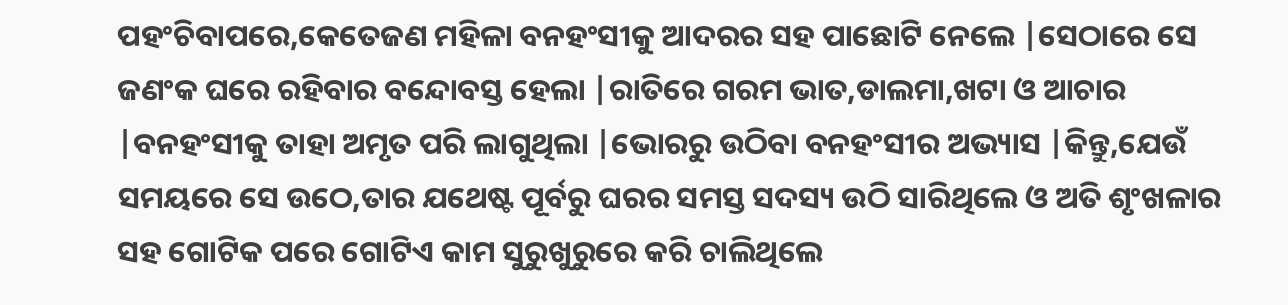ପହଂଚିବାପରେ,କେତେଜଣ ମହିଳା ବନହଂସୀକୁ ଆଦରର ସହ ପାଛୋଟି ନେଲେ |ସେଠାରେ ସେ ଜଣଂକ ଘରେ ରହିବାର ବନ୍ଦୋବସ୍ତ ହେଲା |ରାତିରେ ଗରମ ଭାତ,ଡାଲମା,ଖଟା ଓ ଆଚାର |ବନହଂସୀକୁ ତାହା ଅମୃତ ପରି ଲାଗୁଥିଲା |ଭୋରରୁ ଉଠିବା ବନହଂସୀର ଅଭ୍ୟାସ |କିନ୍ତୁ,ଯେଉଁ ସମୟରେ ସେ ଉଠେ,ତାର ଯଥେଷ୍ଟ ପୂର୍ବରୁ ଘରର ସମସ୍ତ ସଦସ୍ୟ ଉଠି ସାରିଥିଲେ ଓ ଅତି ଶୃଂଖଳାର ସହ ଗୋଟିକ ପରେ ଗୋଟିଏ କାମ ସୁରୁଖୁରୁରେ କରି ଚାଲିଥିଲେ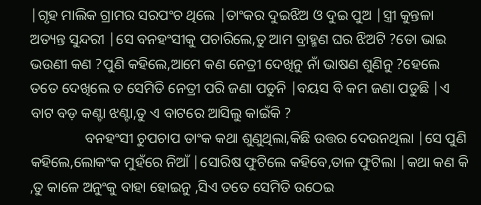|ଗୃହ ମାଲିକ ଗ୍ରାମର ସରପଂଚ ଥିଲେ |ତାଂକର ଦୁଇଝିଅ ଓ ଦୁଇ ପୁଅ |ସ୍ତ୍ରୀ କୁନ୍ତଳା ଅତ୍ୟନ୍ତ ସୁନ୍ଦରୀ |ସେ ବନହଂସୀକୁ ପଚାରିଲେ,ତୁ ଆମ ବ୍ରାହ୍ମଣ ଘର ଝିଅଟି ?ତୋ ଭାଇ ଭଉଣୀ କଣ ?ପୁଣି କହିଲେ,ଆମେ କଣ ନେତ୍ରୀ ଦେଖିନୁ ନାଁ ଭାଷଣ ଶୁଣିନୁ ?ହେଲେ ତତେ ଦେଖିଲେ ତ ସେମିତି ନେତ୍ରୀ ପରି ଜଣା ପଡୁନି |ବୟସ ବି କମ ଜଣା ପଡୁଛି |ଏ ବାଟ ବଡ଼ କଣ୍ଟା ଝଣ୍ଟା,ତୁ ଏ ବାଟରେ ଆସିଲୁ କାଇଁକି ?
               ବନହଂସୀ ଚୁପଚାପ ତାଂକ କଥା ଶୁଣୁଥିଲା,କିଛି ଉତ୍ତର ଦେଉନଥିଲା |ସେ ପୁଣି କହିଲେ,ଲୋକଂକ ମୁହଁରେ ନିଆଁ |ସୋରିଷ ଫୁଟିଲେ କହିବେ,ତାଳ ଫୁଟିଲା |କଥା କଣ କି ,ତୁ କାଳେ ଅନୁଂକୁ ବାହା ହୋଇନୁ ,ସିଏ ତତେ ସେମିତି ଉଠେଇ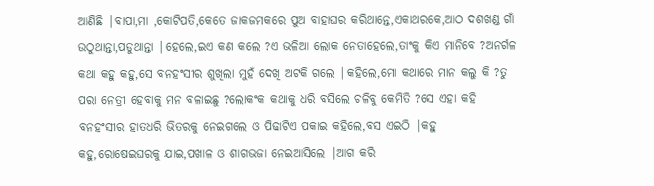ଆଣିଛି |ବାପା,ମା ,କୋଟିପତି,କେତେ ଜାକଜମକରେ ପୁଅ ବାହାଘର କରିଥାନ୍ତେ,ଏକାଥରକେ,ଆଠ ଦଶଖଣ୍ଡ ଗାଁ ଉଠୁଥାନ୍ତା,ପଡୁଥାନ୍ତା |ହେଲେ,ଇଏ କଣ କଲେ ?ଏ ଭଳିଆ ଲୋକ ନେତାହେଲେ,ତାଂକୁ କିଏ ମାନିବେ ?ଅନର୍ଗଳ କଥା କହୁ କହୁ,ସେ ବନହଂସୀର ଶୁଖିଲା ମୁହଁ ଦେଖି ଅଟକି ଗଲେ |କହିଲେ,ମୋ କଥାରେ ମାନ କଲୁ କି ?ତୁ ପରା ନେତ୍ରୀ ହେବାକୁ ମନ ବଳାଇଛୁ ?ଲୋକଂକ କଥାକୁ ଧରି ବସିଲେ ଚଳିବୁ କେମିତି ?ସେ ଏହା କହି ବନହଂସୀର ହାତଧରି ଭିତରକୁ ନେଇଗଲେ ଓ ପିଢାଟିଏ ପକାଇ କହିଲେ,ବସ ଏଇଠି |କହୁ କହୁ,ରୋଷେଇଘରକୁ ଯାଇ,ପଖାଳ ଓ ଶାଗଭଜା ନେଇଆସିଲେ |ଆଗ କରି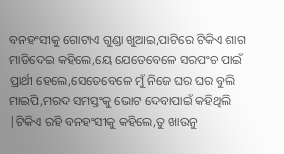ବନହଂସୀକୁ ଗୋଟାଏ ଗୁଣ୍ଡା ଖୁଆଇ,ପାଟିରେ ଟିକିଏ ଶାଗ ମାଡିଦେଇ କହିଲେ,ୟେ ଯେତେବେଳେ ସରପଂଚ ପାଇଁ ପ୍ରାର୍ଥୀ ହେଲେ,ସେତେବେଳେ ମୁଁ ନିଜେ ଘର ଘର ବୁଲି ମାଇପି,ମରଦ ସମସ୍ତଂକୁ ଭୋଟ ଦେବାପାଇଁ କହିଥିଲି |ଟିକିଏ ରହି ବନହଂସୀକୁ କହିଲେ,ତୁ ଖାଉନୁ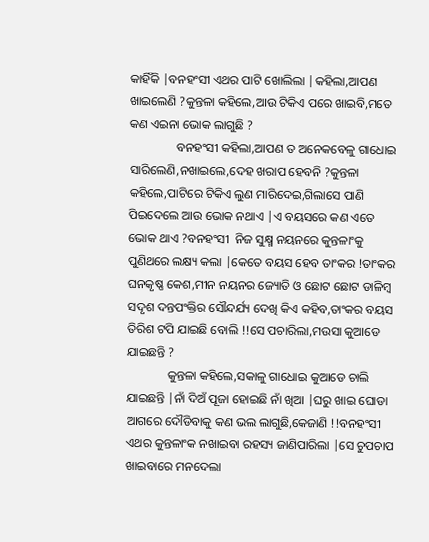କାହିଁକି |ବନହଂସୀ ଏଥର ପାଟି ଖୋଲିଲା |କହିଲା,ଆପଣ ଖାଇଲେଣି ?କୁନ୍ତଳା କହିଲେ,ଆଉ ଟିକିଏ ପରେ ଖାଇବି,ମତେ କଣ ଏଇନା ଭୋକ ଲାଗୁଛି ?
               ବନହଂସୀ କହିଲା,ଆପଣ ତ ଅନେକବେଳୁ ଗାଧୋଇ ସାରିଲେଣି,ନଖାଇଲେ,ଦେହ ଖରାପ ହେବନି ?କୁନ୍ତଳା କହିଲେ,ପାଟିରେ ଟିକିଏ ଲୁଣ ମାରିଦେଇ,ଗିଲାସେ ପାଣି ପିଇଦେଲେ ଆଉ ଭୋକ ନଥାଏ |ଏ ବୟସରେ କଣ ଏତେ ଭୋକ ଥାଏ ?ବନହଂସୀ  ନିଜ ସୁକ୍ଷ୍ମ ନୟନରେ କୁନ୍ତଳାଂକୁ ପୁଣିଥରେ ଲକ୍ଷ୍ୟ କଲା |କେତେ ବୟସ ହେବ ତାଂକର !ତାଂକର ଘନକୃଷ୍ଣ କେଶ,ମୀନ ନୟନର ଜ୍ୟୋତି ଓ ଛୋଟ ଛୋଟ ଡାଳିମ୍ଵ ସଦୃଶ ଦନ୍ତପଂକ୍ତିର ସୌନ୍ଦର୍ଯ୍ୟ ଦେଖି କିଏ କହିବ,ତାଂକର ବୟସ ତିରିଶ ଟପି ଯାଇଛି ବୋଲି !!ସେ ପଚାରିଲା,ମଉସା କୁଆଡେ ଯାଇଛନ୍ତି ?
             କୁନ୍ତଳା କହିଲେ,ସକାଳୁ ଗାଧୋଇ କୁଆଡେ ଚାଲି ଯାଇଛନ୍ତି |ନାଁ ଦିଅଁ ପୂଜା ହୋଇଛି ନାଁ ଖିଆ |ଘରୁ ଖାଇ ଘୋଡା ଆଗରେ ଦୌଡିବାକୁ କଣ ଭଲ ଲାଗୁଛି,କେଜାଣି !!ବନହଂସୀ ଏଥର କୁନ୍ତଳାଂକ ନଖାଇବା ରହସ୍ୟ ଜାଣିପାରିଲା |ସେ ଚୁପଚାପ ଖାଇବାରେ ମନଦେଲା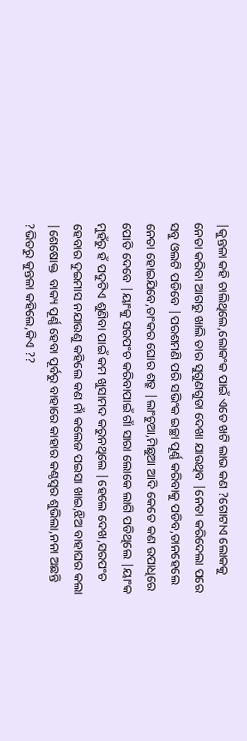|କୁନ୍ତଳା କହି ଚାଲିଥିଲେ,ଲୋକଂକ ପାଇଁ ଏତେ ଖଟି ଲାଭ କଣ ?ଗୋଟାଏ ଲୋକକୁ ନେତା କରିବା ଆଗରୁ ଖାଲି ତାର ସୁଗୁଣଗୁଡା ଦେଖା ଯାଉଥିବ |ନେତା କରିଦେଲା ପରେ ସବୁ ଓଲଟି ପଡିବେ |ପରଶମଣି ପରି ସଭିଂକ ଇଚ୍ଛା ପୂର୍ଣ୍ଣ କରିବାକୁ ପଡିବ,ତାନହେଲେ ନେତା ହୋଇଯିବେ,ତାଂକର ଘୋର ଶତ୍ରୁ |ଲାଂଚୁଆ,ମିଛୁଆ ଆଦି କେତେ କଣ ଉପାଧିରେ ପୋତି ଦେବେ |ୟାଂକୁ ସରପଂଚ କରିବାପାଇଁ ଗାଁ ସାରା ଲୋକେ ଲାଗି ପଡିଥିଲେ |ୟାଂକ ମୁହଁରୁ ହଁ ପଦୁଟିଏ ଶୁଣିବା ପାଇଁ କମ ଖୁସାମଦ କରୁନଥିଲେ |ହେଲେ ଦେଖ,ସରପଂଚ ହେବାର ଦୁଇମାସ ନଯାଉଣୁ କହିଲେ କଣ ନାଁ କଲେଜ ପଇସା ଖାଇ,ଝିଅ ବାହାଘର କଲା |ଶେଷୋକ୍ତ  ବାକ୍ୟ ପୂର୍ଣ୍ଣ ହେବା ପୂର୍ବରୁ ବାହାରେ କାହାର କଣ୍ଠସ୍ବର ଶୁଭିଲା,ନନା ଅଛନ୍ତି ?ଭିତରୁ କୁନ୍ତଳା କହିଲେ,କିଏ ??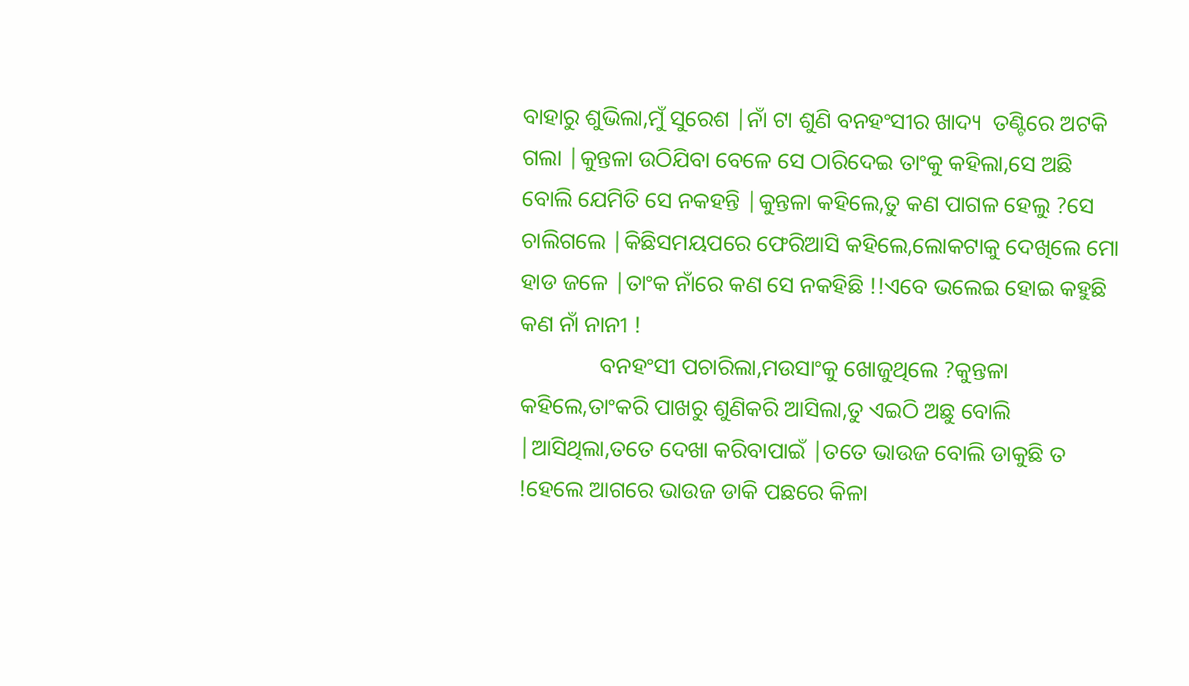ବାହାରୁ ଶୁଭିଲା,ମୁଁ ସୁରେଶ |ନାଁ ଟା ଶୁଣି ବନହଂସୀର ଖାଦ୍ୟ  ତଣ୍ଟିରେ ଅଟକି ଗଲା |କୁନ୍ତଳା ଉଠିଯିବା ବେଳେ ସେ ଠାରିଦେଇ ତାଂକୁ କହିଲା,ସେ ଅଛି ବୋଲି ଯେମିତି ସେ ନକହନ୍ତି |କୁନ୍ତଳା କହିଲେ,ତୁ କଣ ପାଗଳ ହେଲୁ ?ସେ ଚାଲିଗଲେ |କିଛିସମୟପରେ ଫେରିଆସି କହିଲେ,ଲୋକଟାକୁ ଦେଖିଲେ ମୋ ହାଡ ଜଳେ |ତାଂକ ନାଁରେ କଣ ସେ ନକହିଛି !!ଏବେ ଭଲେଇ ହୋଇ କହୁଛି କଣ ନାଁ ନାନୀ !
              ବନହଂସୀ ପଚାରିଲା,ମଉସାଂକୁ ଖୋଜୁଥିଲେ ?କୁନ୍ତଳା କହିଲେ,ତାଂକରି ପାଖରୁ ଶୁଣିକରି ଆସିଲା,ତୁ ଏଇଠି ଅଛୁ ବୋଲି |ଆସିଥିଲା,ତତେ ଦେଖା କରିବାପାଇଁ |ତତେ ଭାଉଜ ବୋଲି ଡାକୁଛି ତ !ହେଲେ ଆଗରେ ଭାଉଜ ଡାକି ପଛରେ କିଳା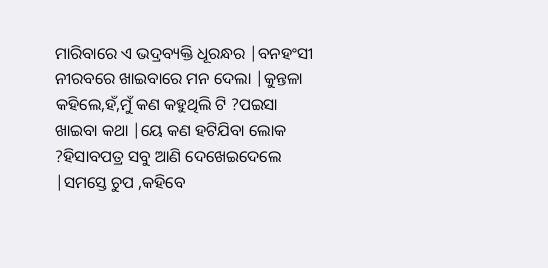ମାରିବାରେ ଏ ଭଦ୍ରବ୍ୟକ୍ତି ଧୂରନ୍ଧର |ବନହଂସୀ ନୀରବରେ ଖାଇବାରେ ମନ ଦେଲା |କୁନ୍ତଳା କହିଲେ,ହଁ,ମୁଁ କଣ କହୁଥିଲି ଟି ?ପଇସା ଖାଇବା କଥା |ୟେ କଣ ହଟିଯିବା ଲୋକ ?ହିସାବପତ୍ର ସବୁ ଆଣି ଦେଖେଇଦେଲେ |ସମସ୍ତେ ଚୁପ ,କହିବେ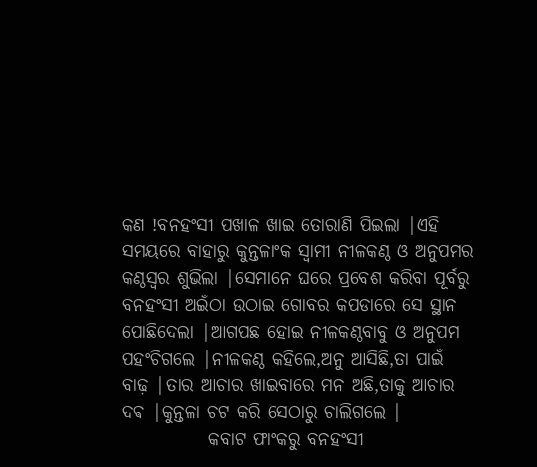କଣ !ବନହଂସୀ ପଖାଳ ଖାଇ ତୋରାଣି ପିଇଲା |ଏହି ସମୟରେ ବାହାରୁ କୁନ୍ତଳାଂକ ସ୍ବାମୀ ନୀଳକଣ୍ଠ ଓ ଅନୁପମର କଣ୍ଠସ୍ବର ଶୁଭିଲା |ସେମାନେ ଘରେ ପ୍ରବେଶ କରିବା ପୂର୍ବରୁ ବନହଂସୀ ଅଇଁଠା ଉଠାଇ ଗୋବର କପଡାରେ ସେ ସ୍ଥାନ ପୋଛିଦେଲା |ଆଗପଛ ହୋଇ ନୀଳକଣ୍ଠବାବୁ ଓ ଅନୁପମ ପହଂଚିଗଲେ |ନୀଳକଣ୍ଠ କହିଲେ,ଅନୁ ଆସିଛି,ତା ପାଇଁ ବାଢ଼ |ତାର ଆଚାର ଖାଇବାରେ ମନ ଅଛି,ତାକୁ ଆଚାର ଦଵ |କୁନ୍ତଳା ଚଟ କରି ସେଠାରୁ ଚାଲିଗଲେ |
            କବାଟ ଫାଂକରୁ ବନହଂସୀ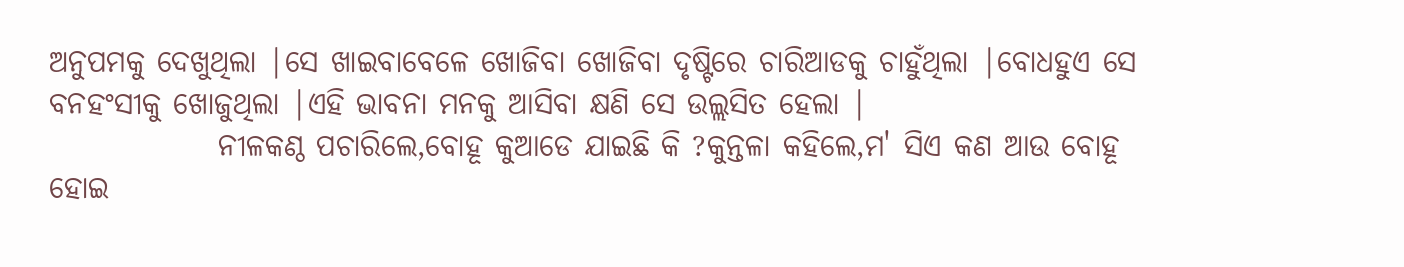ଅନୁପମକୁ ଦେଖୁଥିଲା |ସେ ଖାଇବାବେଳେ ଖୋଜିବା ଖୋଜିବା ଦୃଷ୍ଟିରେ ଚାରିଆଡକୁ ଚାହୁଁଥିଲା |ବୋଧହୁଏ ସେ ବନହଂସୀକୁ ଖୋଜୁଥିଲା |ଏହି ଭାବନା ମନକୁ ଆସିବା କ୍ଷଣି ସେ ଉଲ୍ଲସିତ ହେଲା |
              ନୀଳକଣ୍ଠ ପଚାରିଲେ,ବୋହୂ କୁଆଡେ ଯାଇଛି କି ?କୁନ୍ତଳା କହିଲେ,ମ' ସିଏ କଣ ଆଉ ବୋହୂ ହୋଇ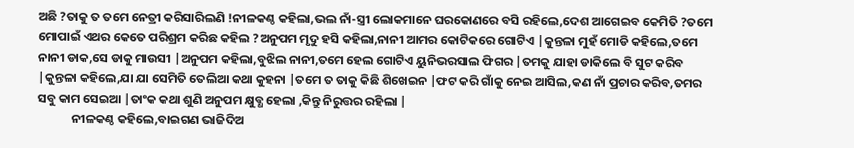ଅଛି ?ତାକୁ ତ ତମେ ନେତ୍ରୀ କରିସାରିଲଣି !ନୀଳକଣ୍ଠ କହିଲା,ଭଲ ନାଁ-ସ୍ତ୍ରୀ ଲୋକମାନେ ଘରକୋଣରେ ବସି ରହିଲେ,ଦେଶ ଆଗେଇବ କେମିତି ?ତମେ ମୋପାଇଁ ଏଥର କେତେ ପରିଶ୍ରମ କରିଛ କହିଲ ?ଅନୁପମ ମୃଦୁ ହସି କହିଲା,ନାନୀ ଆମର କୋଟିକରେ ଗୋଟିଏ |କୁନ୍ତଳା ମୁହଁ ମୋଡି କହିଲେ,ତମେ ନାନୀ ଡାକ,ସେ ଡାକୁ ମାଉସୀ |ଅନୁପମ କହିଲା,ବୁଝିଲ ନାନୀ,ତମେ ହେଲ ଗୋଟିଏ ୟୁନିଭରସାଲ ଫିଗର |ତମକୁ ଯାହା ଡାକିଲେ ବି ସୁଟ କରିବ |କୁନ୍ତଳା କହିଲେ,ଯା ଯା ସେମିତି ତେଲିଆ କଥା କୁହନା |ତମେ ତ ତାକୁ କିଛି ଶିଖେଇନ |ଫଟ କରି ଗାଁକୁ ନେଇ ଆସିଲ,କଣ ନାଁ ପ୍ରଚାର କରିବ,ତମର ସବୁ କାମ ସେଇଆ |ତାଂକ କଥା ଶୁଣି ଅନୁପମ କ୍ଷୁବ୍ଧ ହେଲା ,କିନ୍ତୁ ନିରୁତ୍ତର ରହିଲା |
            ନୀଳକଣ୍ଠ କହିଲେ,ବାଇଗଣ ଭାଜିଦିଅ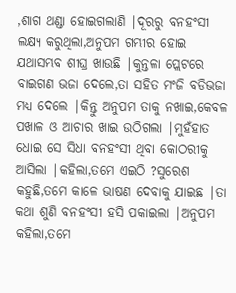,ଶାଗ ଥଣ୍ଡା ହୋଇଗଲାଣି |ଦୂରରୁ ବନହଂସୀ ଲକ୍ଷ୍ୟ କରୁଥିଲା,ଅନୁପମ ଗମ୍ଭୀର ହୋଇ ଯଥାସମ୍ଭବ ଶୀଘ୍ର ଖାଉଛି |କୁନ୍ତଳା ପ୍ଲେଟରେ ବାଇଗଣ ଭଜା ଦେଲେ,ତା ସହିତ ମଂଜି ବଡିଭଜା ମଧ୍ୟ ଦେଲେ |କିନ୍ତୁ ଅନୁପମ ତାକୁ ନଖାଇ,କେବଳ ପଖାଳ ଓ ଆଚାର ଖାଇ ଉଠିଗଲା |ମୁହଁହାତ ଧୋଇ ସେ ସିଧା ବନହଂସୀ ଥିବା କୋଠରୀକୁ ଆସିଲା |କହିଲା,ତମେ ଏଇଠି ?ସୁରେଶ କହୁଛି,ତମେ କାଳେ ଭାଷଣ ଦେବାକୁ ଯାଇଛ |ତା କଥା ଶୁଣି ବନହଂସୀ ହସି ପକାଇଲା |ଅନୁପମ କହିଲା,ତମେ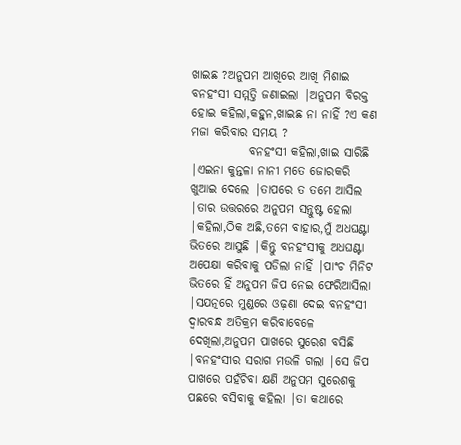ଖାଇଛ ?ଅନୁପମ ଆଖିରେ ଆଖି ମିଶାଇ ବନହଂସୀ ସମ୍ମତ୍ତି ଜଣାଇଲା |ଅନୁପମ ବିରକ୍ତ ହୋଇ କହିଲା,କହୁନ,ଖାଇଛ ନା ନାହିଁ ?ଏ କଣ ମଜା କରିବାର ସମୟ ?
            ବନହଂସୀ କହିଲା,ଖାଇ ସାରିଛି |ଏଇନା କୁନ୍ତଳା ନାନୀ ମତେ ଜୋରକରି ଖୁଆଇ ଦେଲେ |ତାପରେ ତ ତମେ ଆସିଲ |ତାର ଉତ୍ତରରେ ଅନୁପମ ସନ୍ତୁଷ୍ଟ ହେଲା |କହିଲା,ଠିକ ଅଛି,ତମେ ବାହାର,ମୁଁ ଅଧଘଣ୍ଟା ଭିତରେ ଆସୁଛି |କିନ୍ତୁ ବନହଂସୀକୁ ଅଧଘଣ୍ଟା ଅପେକ୍ଷା କରିବାକୁ ପଡିଲା ନାହିଁ |ପାଂଚ ମିନିଟ ଭିତରେ ହିଁ ଅନୁପମ ଜିପ ନେଇ ଫେରିଆସିଲା |ସଯତ୍ନରେ ମୁଣ୍ଡରେ ଓଢ଼ଣା ଦେଇ ବନହଂସୀ ଦ୍ବାରବନ୍ଧ ଅତିକ୍ରମ କରିବାବେଳେ ଦେଖିଲା,ଅନୁପମ ପାଖରେ ସୁରେଶ ବସିଛି |ବନହଂସୀର ସରାଗ ମଉଳି ଗଲା |ସେ ଜିପ ପାଖରେ ପହଁଚିବା କ୍ଷଣି ଅନୁପମ ସୁରେଶକୁ ପଛରେ ବସିବାକୁ କହିଲା |ତା କଥାରେ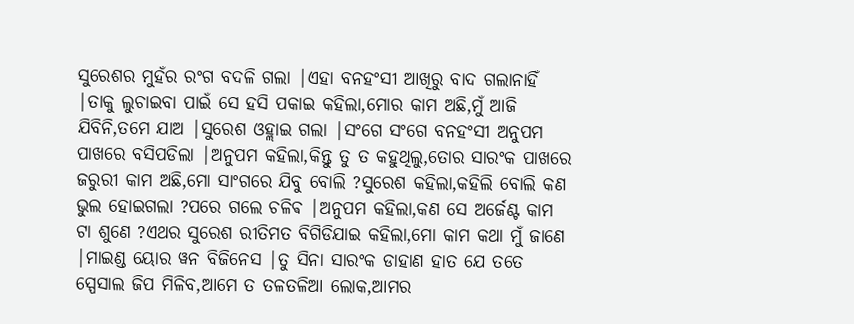ସୁରେଶର ମୁହଁର ରଂଗ ବଦଳି ଗଲା |ଏହା ବନହଂସୀ ଆଖିରୁ ବାଦ ଗଲାନାହିଁ |ତାକୁ ଲୁଚାଇବା ପାଇଁ ସେ ହସି ପକାଇ କହିଲା,ମୋର କାମ ଅଛି,ମୁଁ ଆଜି ଯିବିନି,ତମେ ଯାଅ |ସୁରେଶ ଓହ୍ଲାଇ ଗଲା |ସଂଗେ ସଂଗେ ବନହଂସୀ ଅନୁପମ ପାଖରେ ବସିପଡିଲା |ଅନୁପମ କହିଲା,କିନ୍ତୁ ତୁ ତ କହୁଥିଲୁ,ତୋର ସାରଂକ ପାଖରେ ଜରୁରୀ କାମ ଅଛି,ମୋ ସାଂଗରେ ଯିବୁ ବୋଲି ?ସୁରେଶ କହିଲା,କହିଲି ବୋଲି କଣ ଭୁଲ ହୋଇଗଲା ?ପରେ ଗଲେ ଚଳିଵ |ଅନୁପମ କହିଲା,କଣ ସେ ଅର୍ଜେଣ୍ଟ କାମ ଟା ଶୁଣେ ?ଏଥର ସୁରେଶ ରୀତିମତ ବିଗିଡିଯାଇ କହିଲା,ମୋ କାମ କଥା ମୁଁ ଜାଣେ |ମାଇଣ୍ଡ ୟୋର ୱନ ବିଜିନେସ |ତୁ ସିନା ସାରଂକ ଡାହାଣ ହାତ ଯେ ତତେ ସ୍ପେସାଲ ଜିପ ମିଳିବ,ଆମେ ତ ତଳତଳିଆ ଲୋକ,ଆମର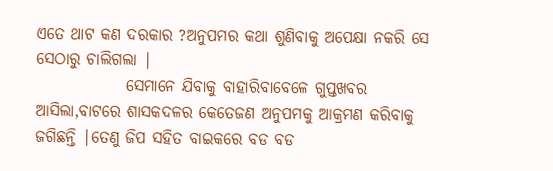ଏତେ ଥାଟ କଣ ଦରକାର ?ଅନୁପମର କଥା ଶୁଣିବାକୁ ଅପେକ୍ଷା ନକରି ସେ ସେଠାରୁ ଚାଲିଗଲା |
              ସେମାନେ ଯିବାକୁ ବାହାରିବାବେଳେ ଗୁପ୍ତଖବର ଆସିଲା,ବାଟରେ ଶାସକଦଳର କେତେଜଣ ଅନୁପମକୁ ଆକ୍ରମଣ କରିବାକୁ ଜଗିଛନ୍ତି |ତେଣୁ ଜିପ ସହିତ ବାଇକରେ ବଡ ବଡ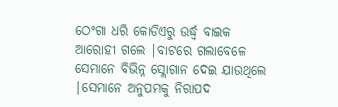ଠେଂଗା ଧରି କୋଡିଏରୁ ଉର୍ଦ୍ଧ୍ବ ବାଇକ ଆରୋହୀ ଗଲେ |ବାଟରେ ଗଲାବେଳେ ସେମାନେ ବିଭିନ୍ନ ସ୍ଲୋଗାନ ଦେଇ ଯାଉଥିଲେ |ସେମାନେ ଅନୁପମକୁ ନିରାପଦ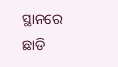ସ୍ଥାନରେ ଛାଡି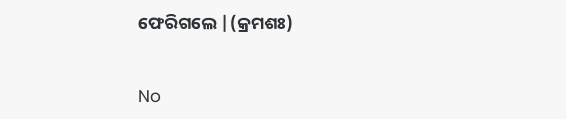ଫେରିଗଲେ |(କ୍ରମଶଃ)


No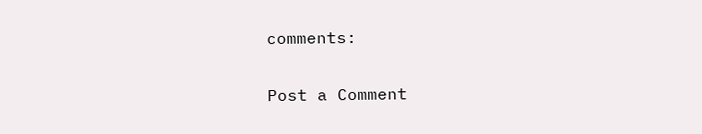comments:

Post a Comment